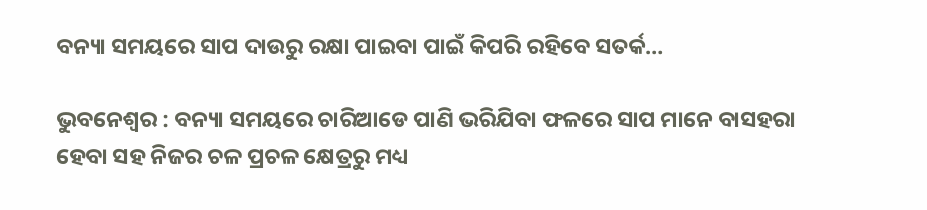ବନ୍ୟା ସମୟରେ ସାପ ଦାଉରୁ ରକ୍ଷା ପାଇବା ପାଇଁ କିପରି ରହିବେ ସତର୍କ…

ଭୁବନେଶ୍ବର : ବନ୍ୟା ସମୟରେ ଚାରିଆଡେ ପାଣି ଭରିଯିବା ଫଳରେ ସାପ ମାନେ ବାସହରା ହେବା ସହ ନିଜର ଚଳ ପ୍ରଚଳ କ୍ଷେତ୍ରରୁ ମଧ୍ୟ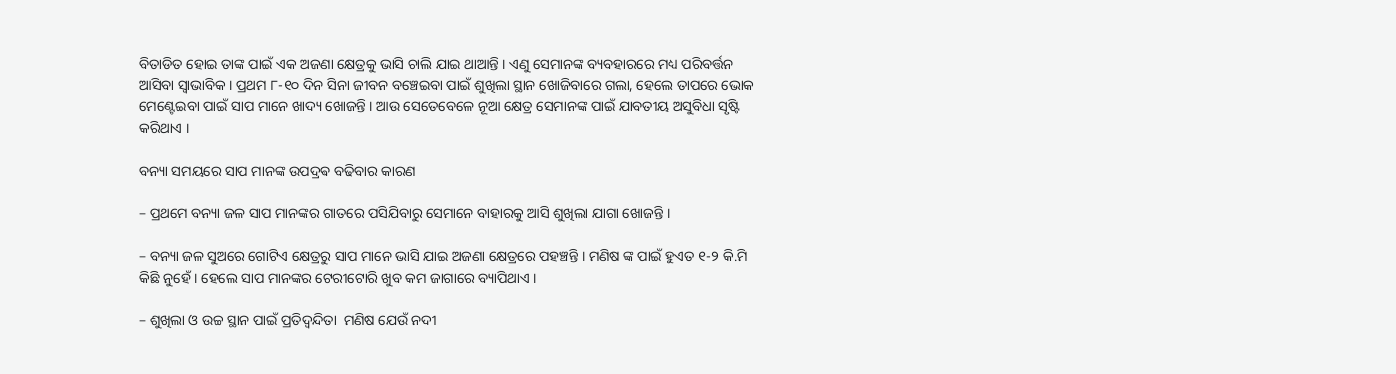ବିତାଡିତ ହୋଇ ତାଙ୍କ ପାଇଁ ଏକ ଅଜଣା କ୍ଷେତ୍ରକୁ ଭାସି ଚାଲି ଯାଇ ଥାଆନ୍ତି । ଏଣୁ ସେମାନଙ୍କ ବ୍ୟବହାରରେ ମଧ୍ୟ ପରିବର୍ତ୍ତନ ଆସିବା ସ୍ୱାଭାବିକ । ପ୍ରଥମ ୮-୧୦ ଦିନ ସିନା ଜୀବନ ବଞ୍ଚେଇବା ପାଇଁ ଶୁଖିଲା ସ୍ଥାନ ଖୋଜିବାରେ ଗଲା, ହେଲେ ତାପରେ ଭୋକ ମେଣ୍ଟେଇବା ପାଇଁ ସାପ ମାନେ ଖାଦ୍ୟ ଖୋଜନ୍ତି । ଆଉ ସେତେବେଳେ ନୂଆ କ୍ଷେତ୍ର ସେମାନଙ୍କ ପାଇଁ ଯାବତୀୟ ଅସୁବିଧା ସୃଷ୍ଟି କରିଥାଏ ।

ବନ୍ୟା ସମୟରେ ସାପ ମାନଙ୍କ ଉପଦ୍ରଵ ବଢିବାର କାରଣ

– ପ୍ରଥମେ ବନ୍ୟା ଜଳ ସାପ ମାନଙ୍କର ଗାତରେ ପସିଯିବାରୁ ସେମାନେ ବାହାରକୁ ଆସି ଶୁଖିଲା ଯାଗା ଖୋଜନ୍ତି ।

– ବନ୍ୟା ଜଳ ସୁଅରେ ଗୋଟିଏ କ୍ଷେତ୍ରରୁ ସାପ ମାନେ ଭାସି ଯାଇ ଅଜଣା କ୍ଷେତ୍ରରେ ପହଞ୍ଚନ୍ତି । ମଣିଷ ଙ୍କ ପାଇଁ ହୁଏତ ୧-୨ କି.ମି କିଛି ନୁହେଁ । ହେଲେ ସାପ ମାନଙ୍କର ଟେରୀଟୋରି ଖୁବ କମ ଜାଗାରେ ବ୍ୟାପିଥାଏ ।

– ଶୁଖିଲା ଓ ଉଚ୍ଚ ସ୍ଥାନ ପାଇଁ ପ୍ରତିଦ୍ବନ୍ଦିତା  ମଣିଷ ଯେଉଁ ନଦୀ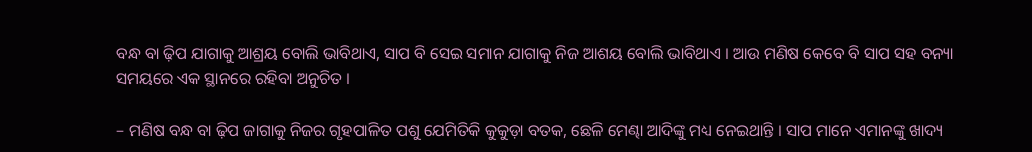ବନ୍ଧ ବା ଢ଼ିପ ଯାଗାକୁ ଆଶ୍ରୟ ବୋଲି ଭାବିଥାଏ, ସାପ ବି ସେଇ ସମାନ ଯାଗାକୁ ନିଜ ଆଶୟ ବୋଲି ଭାବିଥାଏ । ଆଉ ମଣିଷ କେବେ ବି ସାପ ସହ ବନ୍ୟା ସମୟରେ ଏକ ସ୍ଥାନରେ ରହିବା ଅନୁଚିତ ।

– ମଣିଷ ବନ୍ଧ ବା ଢ଼ିପ ଜାଗାକୁ ନିଜର ଗୃହପାଳିତ ପଶୁ ଯେମିତିକି କୁକୁଡ଼ା ବତକ, ଛେଳି ମେଣ୍ଢା ଆଦିଙ୍କୁ ମଧ୍ୟ ନେଇଥାନ୍ତି । ସାପ ମାନେ ଏମାନଙ୍କୁ ଖାଦ୍ୟ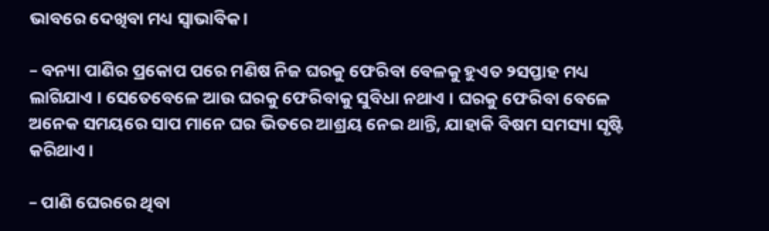ଭାବରେ ଦେଖିବା ମଧ୍ୟ ସ୍ୱାଭାବିକ ।

– ବନ୍ୟା ପାଣିର ପ୍ରକୋପ ପରେ ମଣିଷ ନିଜ ଘରକୁ ଫେରିବା ବେଳକୁ ହୁଏତ ୨ସପ୍ତାହ ମଧ୍ୟ ଲାଗିଯାଏ । ସେତେବେଳେ ଆଉ ଘରକୁ ଫେରିବାକୁ ସୁବିଧା ନଥାଏ । ଘରକୁ ଫେରିବା ବେଳେ ଅନେକ ସମୟରେ ସାପ ମାନେ ଘର ଭିତରେ ଆଶ୍ରୟ ନେଇ ଥାନ୍ତି, ଯାହାକି ବିଷମ ସମସ୍ୟା ସୃଷ୍ଟି କରିଥାଏ ।

– ପାଣି ଘେରରେ ଥିବା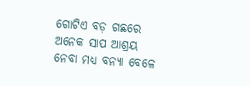ଗୋଟିଏ ବଡ଼ ଗଛରେ ଅନେକ ସାପ ଆଶ୍ରୟ ନେବା ମଧ୍ୟ ବନ୍ୟା ବେଳେ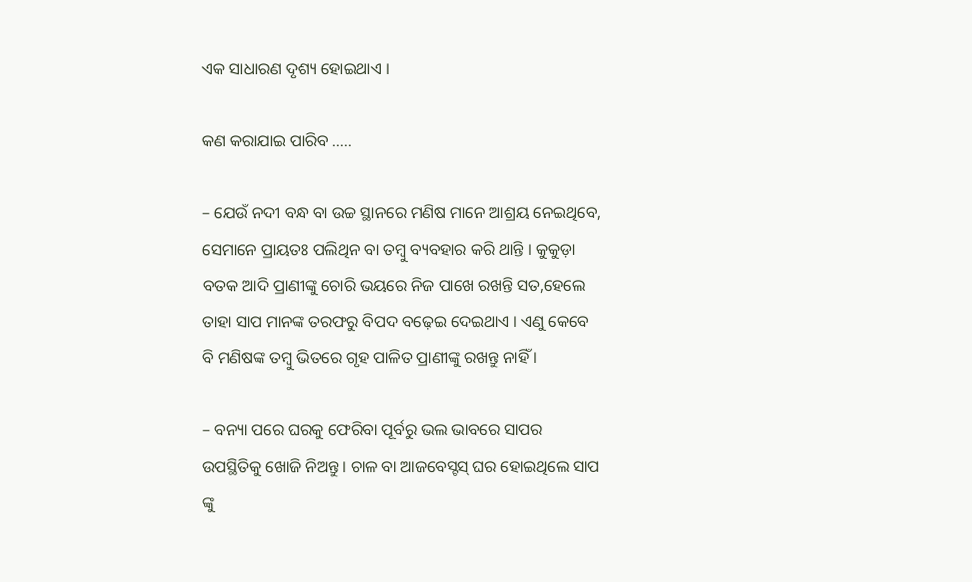ଏକ ସାଧାରଣ ଦୃଶ୍ୟ ହୋଇଥାଏ ।

କଣ କରାଯାଇ ପାରିବ …..

– ଯେଉଁ ନଦୀ ବନ୍ଧ ବା ଉଚ୍ଚ ସ୍ଥାନରେ ମଣିଷ ମାନେ ଆଶ୍ରୟ ନେଇଥିବେ, ସେମାନେ ପ୍ରାୟତଃ ପଲିଥିନ ବା ତମ୍ବୁ ବ୍ୟବହାର କରି ଥାନ୍ତି । କୁକୁଡ଼ା ବତକ ଆଦି ପ୍ରାଣୀଙ୍କୁ ଚୋରି ଭୟରେ ନିଜ ପାଖେ ରଖନ୍ତି ସତ,ହେଲେ ତାହା ସାପ ମାନଙ୍କ ତରଫରୁ ବିପଦ ବଢ଼େଇ ଦେଇଥାଏ । ଏଣୁ କେବେ ବି ମଣିଷଙ୍କ ତମ୍ବୁ ଭିତରେ ଗୃହ ପାଳିତ ପ୍ରାଣୀଙ୍କୁ ରଖନ୍ତୁ ନାହିଁ ।

– ବନ୍ୟା ପରେ ଘରକୁ ଫେରିବା ପୂର୍ବରୁ ଭଲ ଭାବରେ ସାପର ଉପସ୍ଥିତିକୁ ଖୋଜି ନିଅନ୍ତୁ । ଚାଳ ବା ଆଜବେସ୍ଟସ୍ ଘର ହୋଇଥିଲେ ସାପ ଙ୍କୁ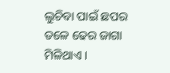ଲୁଚିବା ପାଇଁ ଛପର ତଳେ ଢେର ଜାଗା ମିଳିଥାଏ ।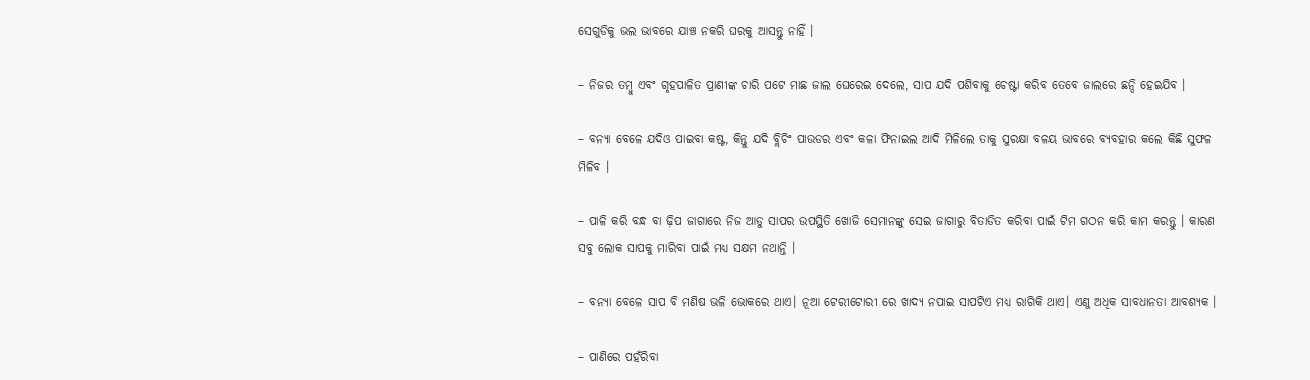ସେଗୁଡିକୁ ଭଲ ଭାବରେ ଯାଞ୍ଚ ନକରି ଘରକୁ ଆସନ୍ତୁ ନାହିଁ ।

– ନିଜର ତମ୍ବୁ ଏବଂ ଗୃହପାଳିତ ପ୍ରାଣୀଙ୍କ ଚାରି ପଟେ ମାଛ ଜାଲ ଘେରେଇ ଦେଲେ, ସାପ ଯଦି ପଶିବାକୁ ଚେଷ୍ଟା କରିବ ତେବେ ଜାଲରେ ଛନ୍ଦି ହେଇଯିବ ।

– ବନ୍ୟା ବେଳେ ଯଦିଓ ପାଇବା କଷ୍ଟ, କିନ୍ତୁ ଯଦି ବ୍ଲିଚିଂ ପାଉଡର ଏବଂ କଳା ଫିନାଇଲ ଆଦି ମିଳିଲେ ତାକୁ ସୁରକ୍ଷା ବଳୟ ଭାବରେ ବ୍ୟବହାର କଲେ କିଛି ସୁଫଳ ମିଳିବ ।

– ପାଳି କରି ବନ୍ଧ ବା ଢ଼ିପ ଜାଗାରେ ନିଜ ଆଡୁ ସାପର ଉପସ୍ଥିତି ଖୋଜି ସେମାନଙ୍କୁ ସେଇ ଜାଗାରୁ ବିତାଡିତ କରିବା ପାଇଁ ଟିମ ଗଠନ କରି କାମ କରନ୍ତୁ । କାରଣ ସବୁ ଲୋକ ସାପକୁ ମାରିବା ପାଇଁ ମଧ୍ୟ ସକ୍ଷମ ନଥାନ୍ତି ।

– ବନ୍ୟା ବେଳେ ସାପ ବି ମଣିଷ ଭଳି ଭୋକରେ ଥାଏ। ନୂଆ ଟେରୀଟୋରୀ ରେ ଖାଦ୍ୟ ନପାଇ ସାପଟିଏ ମଧ୍ୟ ରାଗିକି ଥାଏ। ଏଣୁ ଅଧିକ ସାବଧାନତା ଆବଶ୍ୟକ ।

– ପାଣିରେ ପହଁରିବା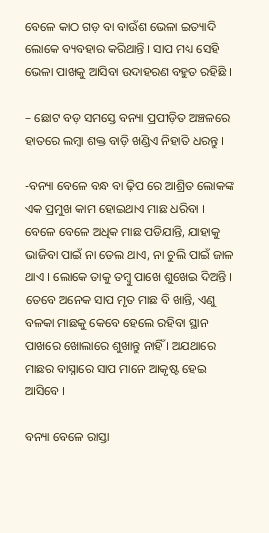ବେଳେ କାଠ ଗଡ଼ ବା ବାଉଁଶ ଭେଳା ଇତ୍ୟାଦି ଲୋକେ ବ୍ୟବହାର କରିଥାନ୍ତି । ସାପ ମଧ୍ୟ ସେହି ଭେଳା ପାଖକୁ ଆସିବା ଉଦାହରଣ ବହୁତ ରହିଛି ।

– ଛୋଟ ବଡ଼ ସମସ୍ତେ ବନ୍ୟା ପ୍ରପୀଡ଼ିତ ଅଞ୍ଚଳରେ ହାତରେ ଲମ୍ବା ଶକ୍ତ ବାଡ଼ି ଖଣ୍ଡିଏ ନିହାତି ଧରନ୍ତୁ ।

-ବନ୍ୟା ବେଳେ ବନ୍ଧ ବା ଢ଼ିପ ରେ ଆଶ୍ରିତ ଲୋକଙ୍କ ଏକ ପ୍ରମୁଖ କାମ ହୋଇଥାଏ ମାଛ ଧରିବା । ବେଳେ ବେଳେ ଅଧିକ ମାଛ ପଡିଯାନ୍ତି, ଯାହାକୁ ଭାଜିବା ପାଇଁ ନା ତେଲ ଥାଏ, ନା ଚୁଲି ପାଇଁ ଜାଳ ଥାଏ । ଲୋକେ ତାକୁ ତମ୍ବୁ ପାଖେ ଶୁଖେଇ ଦିଅନ୍ତି । ତେବେ ଅନେକ ସାପ ମୃତ ମାଛ ବି ଖାନ୍ତି, ଏଣୁ ବଳକା ମାଛକୁ କେବେ ହେଲେ ରହିବା ସ୍ଥାନ ପାଖରେ ଖୋଲାରେ ଶୁଖାନ୍ତୁ ନାହିଁ । ଅଯଥାରେ ମାଛର ବାସ୍ନାରେ ସାପ ମାନେ ଆକୃଷ୍ଟ ହେଇ ଆସିବେ ।

ବନ୍ୟା ବେଳେ ରାସ୍ତା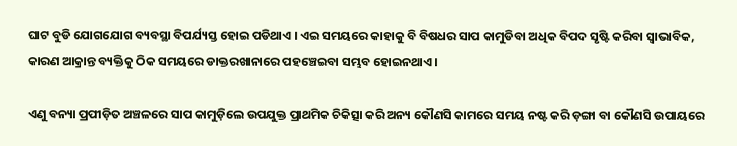ଘାଟ ବୁଡି ଯୋଗଯୋଗ ବ୍ୟବସ୍ଥା ବିପର୍ଯ୍ୟସ୍ତ ହୋଇ ପଡିଥାଏ । ଏଇ ସମୟରେ କାହାକୁ ବି ବିଷଧର ସାପ କାମୁଡିବା ଅଧିକ ବିପଦ ସୃଷ୍ଟି କରିବା ସ୍ୱାଭାବିକ, କାରଣ ଆକ୍ରାନ୍ତ ବ୍ୟକ୍ତିକୁ ଠିକ ସମୟରେ ଡାକ୍ତରଖାନାରେ ପହଞ୍ଚେଇବା ସମ୍ଭବ ହୋଇନଥାଏ ।

ଏଣୁ ବନ୍ୟା ପ୍ରପୀଡ଼ିତ ଅଞ୍ଚଳରେ ସାପ କାମୁଡ଼ିଲେ ଉପଯୁକ୍ତ ପ୍ରାଥମିକ ଚିକିତ୍ସା କରି ଅନ୍ୟ କୌଣସି କାମରେ ସମୟ ନଷ୍ଟ କରି ଡ଼ଙ୍ଗା ବା କୌଣସି ଉପାୟରେ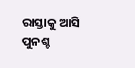ରାସ୍ତାକୁ ଆସି ପୁନଶ୍ଚ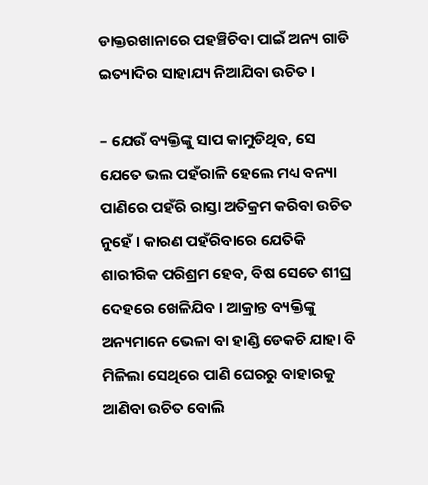ଡାକ୍ତରଖାନାରେ ପହଞ୍ଚିଚିବା ପାଇଁ ଅନ୍ୟ ଗାଡି ଇତ୍ୟାଦିର ସାହାଯ୍ୟ ନିଆଯିବା ଉଚିତ ।

– ଯେଉଁ ବ୍ୟକ୍ତିଙ୍କୁ ସାପ କାମୁଡିଥିବ, ସେ ଯେତେ ଭଲ ପହଁରାଳି ହେଲେ ମଧ୍ୟ ବନ୍ୟା ପାଣିରେ ପହଁରି ରାସ୍ତା ଅତିକ୍ରମ କରିବା ଉଚିତ ନୁହେଁ । କାରଣ ପହଁରିବାରେ ଯେତିକି ଶାରୀରିକ ପରିଶ୍ରମ ହେବ, ବିଷ ସେତେ ଶୀଘ୍ର ଦେହରେ ଖେଳିଯିବ । ଆକ୍ରାନ୍ତ ବ୍ୟକ୍ତିଙ୍କୁ ଅନ୍ୟମାନେ ଭେଳା ବା ହାଣ୍ଡି ଡେକଚି ଯାହା ବି ମିଳିଲା ସେଥିରେ ପାଣି ଘେରରୁ ବାହାରକୁ ଆଣିବା ଉଚିତ ବୋଲି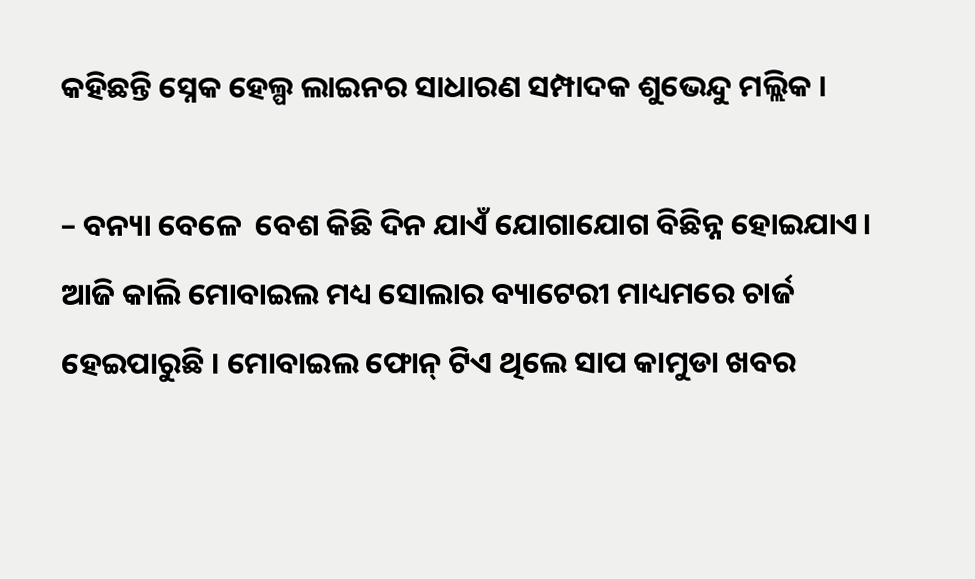କହିଛନ୍ତି ସ୍ନେକ ହେଲ୍ପ ଲାଇନର ସାଧାରଣ ସମ୍ପାଦକ ଶୁଭେନ୍ଦୁ ମଲ୍ଲିକ ।

– ବନ୍ୟା ବେଳେ  ବେଶ କିଛି ଦିନ ଯାଏଁ ଯୋଗାଯୋଗ ବିଛିନ୍ନ ହୋଇଯାଏ। ଆଜି କାଲି ମୋବାଇଲ ମଧ୍ୟ ସୋଲାର ବ୍ୟାଟେରୀ ମାଧ୍ୟମରେ ଚାର୍ଜ ହେଇପାରୁଛି । ମୋବାଇଲ ଫୋନ୍ ଟିଏ ଥିଲେ ସାପ କାମୁଡା ଖବର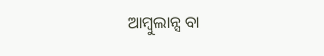ଆମ୍ବୁଲାନ୍ସ ବା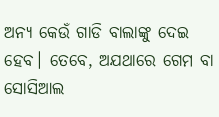ଅନ୍ୟ କେଉଁ ଗାଡି ବାଲାଙ୍କୁ ଦେଇ ହେବ। ତେବେ, ଅଯଥାରେ ଗେମ ବା ସୋସିଆଲ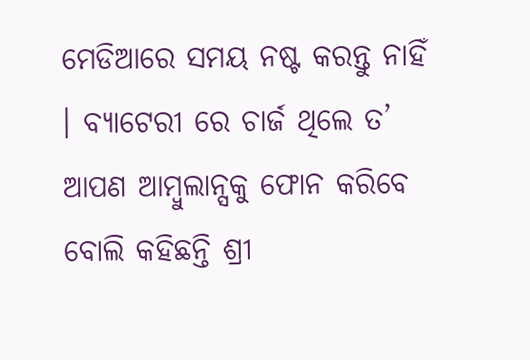ମେଡିଆରେ ସମୟ ନଷ୍ଟ କରନ୍ତୁ ନାହିଁ । ବ୍ୟାଟେରୀ ରେ ଚାର୍ଜ ଥିଲେ ତ’ ଆପଣ ଆମ୍ବୁଲାନ୍ସକୁ ଫୋନ କରିବେ ବୋଲି କହିଛନ୍ତି ଶ୍ରୀ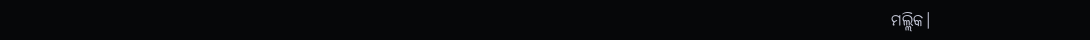ମଲ୍ଲିକ।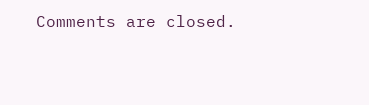Comments are closed.